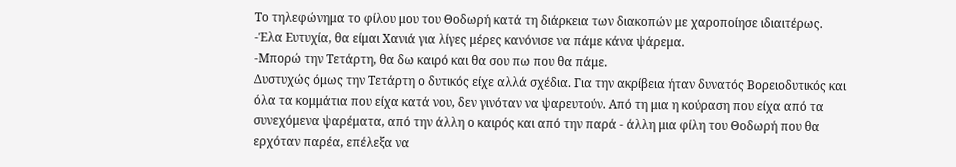Το τηλεφώνημα το φίλου μου του Θοδωρή κατά τη διάρκεια των διακοπών με χαροποίησε ιδιαιτέρως.
-Έλα Ευτυχία, θα είμαι Χανιά για λίγες μέρες κανόνισε να πάμε κάνα ψάρεμα.
-Μπορώ την Τετάρτη, θα δω καιρό και θα σου πω που θα πάμε.
Δυστυχώς όμως την Τετάρτη ο δυτικός είχε αλλά σχέδια. Για την ακρίβεια ήταν δυνατός Βορειοδυτικός και όλα τα κομμάτια που είχα κατά νου, δεν γινόταν να ψαρευτούν. Από τη μια η κούραση που είχα από τα συνεχόμενα ψαρέματα, από την άλλη ο καιρός και από την παρά - άλλη μια φίλη του Θοδωρή που θα ερχόταν παρέα, επέλεξα να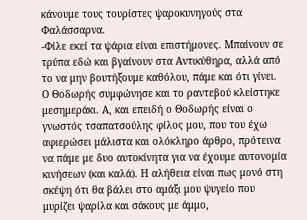κάνουμε τους τουρίστες ψαροκυνηγούς στα Φαλάσσαρνα.
-Φίλε εκεί τα ψάρια είναι επιστήμονες. Μπαίνουν σε τρύπα εδώ και βγαίνουν στα Αντικύθηρα, αλλά από το να μην βουτήξουμε καθόλου, πάμε και ότι γίνει.
Ο Θοδωρής συμφώνησε και το ραντεβού κλείστηκε μεσημεράκι. Α, και επειδή ο Θοδωρής είναι ο γνωστός τσαπατσούλης φίλος μου, που του έχω αφιερώσει μάλιστα και ολόκληρο άρθρο, πρότεινα να πάμε με δυο αυτοκίνητα για να έχουμε αυτονομία κινήσεων (και καλά). Η αλήθεια είναι πως μονό στη σκέψη ότι θα βάλει στο αμάξι μου ψυγείο που μυρίζει ψαρίλα και σάκους με άμμο,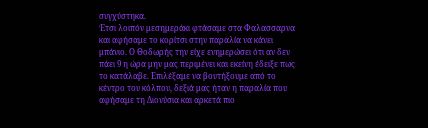συγχύστηκα.
Έτσι λοιπόν μεσημεράκι φτάσαμε στα Φαλασσαρνα και αφήσαμε το κορίτσι στην παραλία να κάνει μπάνιο. Ο Θοδωρής την είχε ενημερώσει ότι αν δεν πάει 9 η ώρα μην μας περιμένει και εκείνη έδειξε πως το κατάλαβε. Επιλέξαμε να βουτήξουμε από το κέντρο του κόλπου, δεξιά μας ήταν η παραλία που αφήσαμε τη Διονύσια και αρκετά πιο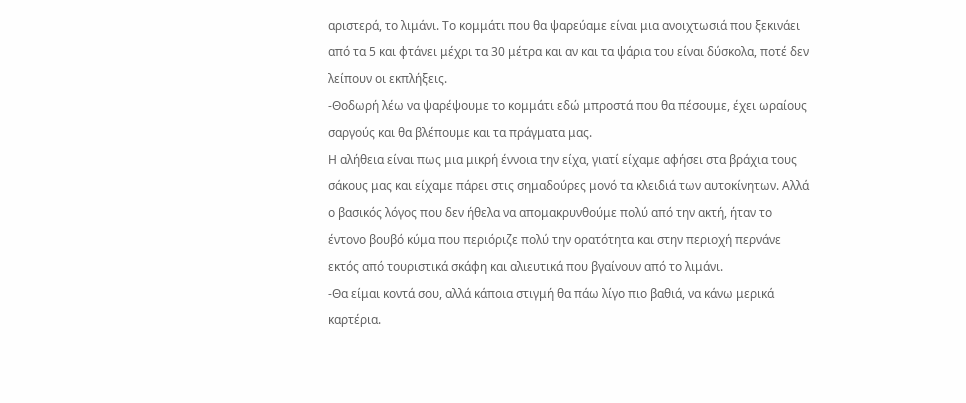αριστερά, το λιμάνι. Το κομμάτι που θα ψαρεύαμε είναι μια ανοιχτωσιά που ξεκινάει από τα 5 και φτάνει μέχρι τα 30 μέτρα και αν και τα ψάρια του είναι δύσκολα, ποτέ δεν λείπουν οι εκπλήξεις.
-Θοδωρή λέω να ψαρέψουμε το κομμάτι εδώ μπροστά που θα πέσουμε, έχει ωραίους σαργούς και θα βλέπουμε και τα πράγματα μας.
Η αλήθεια είναι πως μια μικρή έννοια την είχα, γιατί είχαμε αφήσει στα βράχια τους σάκους μας και είχαμε πάρει στις σημαδούρες μονό τα κλειδιά των αυτοκίνητων. Αλλά ο βασικός λόγος που δεν ήθελα να απομακρυνθούμε πολύ από την ακτή, ήταν το έντονο βουβό κύμα που περιόριζε πολύ την ορατότητα και στην περιοχή περνάνε εκτός από τουριστικά σκάφη και αλιευτικά που βγαίνουν από το λιμάνι.
-Θα είμαι κοντά σου, αλλά κάποια στιγμή θα πάω λίγο πιο βαθιά, να κάνω μερικά καρτέρια.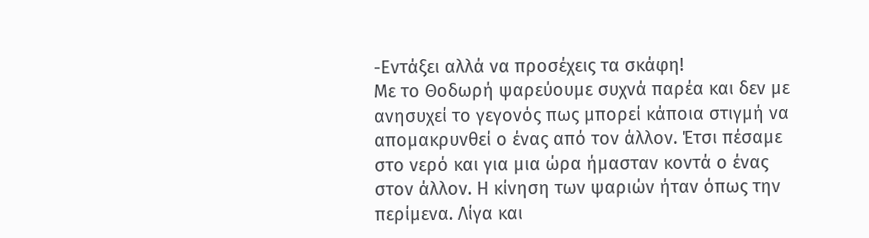-Εντάξει αλλά να προσέχεις τα σκάφη!
Με το Θοδωρή ψαρεύουμε συχνά παρέα και δεν με ανησυχεί το γεγονός πως μπορεί κάποια στιγμή να απομακρυνθεί ο ένας από τον άλλον. Έτσι πέσαμε στο νερό και για μια ώρα ήμασταν κοντά ο ένας στον άλλον. Η κίνηση των ψαριών ήταν όπως την περίμενα. Λίγα και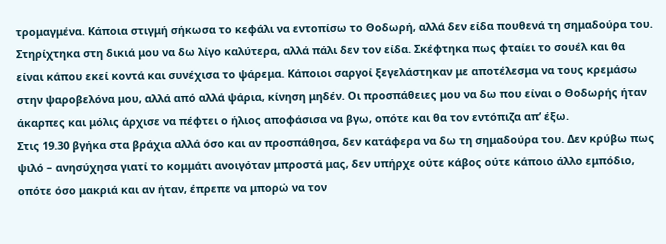τρομαγμένα. Κάποια στιγμή σήκωσα το κεφάλι να εντοπίσω το Θοδωρή, αλλά δεν είδα πουθενά τη σημαδούρα του. Στηρίχτηκα στη δικιά μου να δω λίγο καλύτερα, αλλά πάλι δεν τον είδα. Σκέφτηκα πως φταίει το σουέλ και θα είναι κάπου εκεί κοντά και συνέχισα το ψάρεμα. Κάποιοι σαργοί ξεγελάστηκαν με αποτέλεσμα να τους κρεμάσω στην ψαροβελόνα μου, αλλά από αλλά ψάρια, κίνηση μηδέν. Οι προσπάθειες μου να δω που είναι ο Θοδωρής ήταν άκαρπες και μόλις άρχισε να πέφτει ο ήλιος αποφάσισα να βγω, οπότε και θα τον εντόπιζα απ’ έξω.
Στις 19.30 βγήκα στα βράχια αλλά όσο και αν προσπάθησα, δεν κατάφερα να δω τη σημαδούρα του. Δεν κρύβω πως ψιλό – ανησύχησα γιατί το κομμάτι ανοιγόταν μπροστά μας, δεν υπήρχε ούτε κάβος ούτε κάποιο άλλο εμπόδιο, οπότε όσο μακριά και αν ήταν, έπρεπε να μπορώ να τον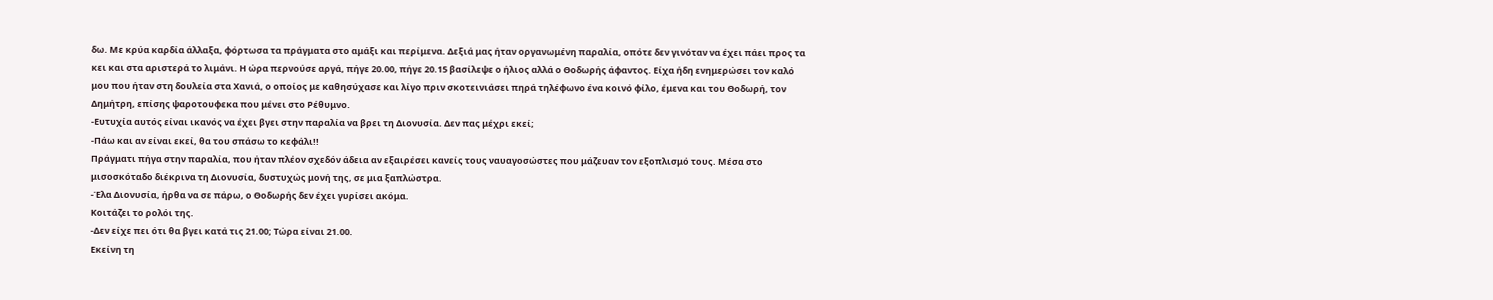δω. Με κρύα καρδία άλλαξα, φόρτωσα τα πράγματα στο αμάξι και περίμενα. Δεξιά μας ήταν οργανωμένη παραλία, οπότε δεν γινόταν να έχει πάει προς τα κει και στα αριστερά το λιμάνι. Η ώρα περνούσε αργά, πήγε 20.00, πήγε 20.15 βασίλεψε ο ήλιος αλλά ο Θοδωρής άφαντος. Είχα ήδη ενημερώσει τον καλό μου που ήταν στη δουλεία στα Χανιά, ο οποίος με καθησύχασε και λίγο πριν σκοτεινιάσει πηρά τηλέφωνο ένα κοινό φίλο, έμενα και του Θοδωρή, τον Δημήτρη, επίσης ψαροτουφεκα που μένει στο Ρέθυμνο.
-Ευτυχία αυτός είναι ικανός να έχει βγει στην παραλία να βρει τη Διονυσία. Δεν πας μέχρι εκεί;
-Πάω και αν είναι εκεί, θα του σπάσω το κεφάλι!!
Πράγματι πήγα στην παραλία, που ήταν πλέον σχεδόν άδεια αν εξαιρέσει κανείς τους ναυαγοσώστες που μάζευαν τον εξοπλισμό τους. Μέσα στο μισοσκόταδο διέκρινα τη Διονυσία, δυστυχώς μονή της, σε μια ξαπλώστρα.
-Έλα Διονυσία, ήρθα να σε πάρω, ο Θοδωρής δεν έχει γυρίσει ακόμα.
Κοιτάζει το ρολόι της.
-Δεν είχε πει ότι θα βγει κατά τις 21.00; Τώρα είναι 21.00.
Εκείνη τη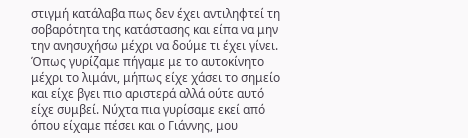στιγμή κατάλαβα πως δεν έχει αντιληφτεί τη σοβαρότητα της κατάστασης και είπα να μην την ανησυχήσω μέχρι να δούμε τι έχει γίνει. Όπως γυρίζαμε πήγαμε με το αυτοκίνητο μέχρι το λιμάνι, μήπως είχε χάσει το σημείο και είχε βγει πιο αριστερά αλλά ούτε αυτό είχε συμβεί. Νύχτα πια γυρίσαμε εκεί από όπου είχαμε πέσει και ο Γιάννης, μου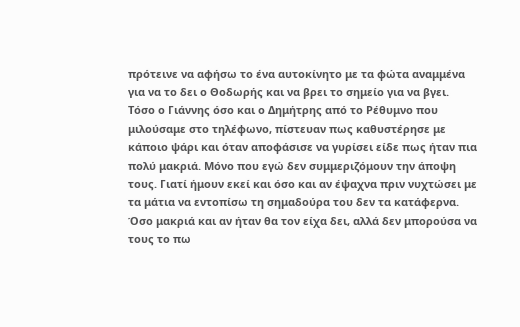πρότεινε να αφήσω το ένα αυτοκίνητο με τα φώτα αναμμένα για να το δει ο Θοδωρής και να βρει το σημείο για να βγει.
Τόσο ο Γιάννης όσο και ο Δημήτρης από το Ρέθυμνο που μιλούσαμε στο τηλέφωνο, πίστευαν πως καθυστέρησε με κάποιο ψάρι και όταν αποφάσισε να γυρίσει είδε πως ήταν πια πολύ μακριά. Μόνο που εγώ δεν συμμεριζόμουν την άποψη τους. Γιατί ήμουν εκεί και όσο και αν έψαχνα πριν νυχτώσει με τα μάτια να εντοπίσω τη σημαδούρα του δεν τα κατάφερνα. Όσο μακριά και αν ήταν θα τον είχα δει, αλλά δεν μπορούσα να τους το πω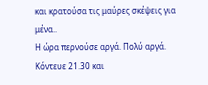και κρατούσα τις μαύρες σκέψεις για μένα..
Η ώρα περνούσε αργά. Πολύ αργά. Κόντευε 21.30 και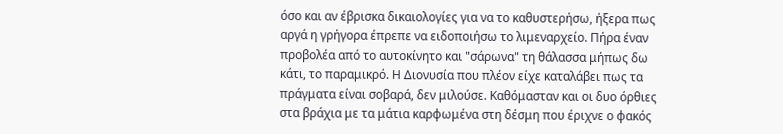όσο και αν έβρισκα δικαιολογίες για να το καθυστερήσω, ήξερα πως αργά η γρήγορα έπρεπε να ειδοποιήσω το λιμεναρχείο. Πήρα έναν προβολέα από το αυτοκίνητο και "σάρωνα" τη θάλασσα μήπως δω κάτι, το παραμικρό. Η Διονυσία που πλέον είχε καταλάβει πως τα πράγματα είναι σοβαρά, δεν μιλούσε. Καθόμασταν και οι δυο όρθιες στα βράχια με τα μάτια καρφωμένα στη δέσμη που έριχνε ο φακός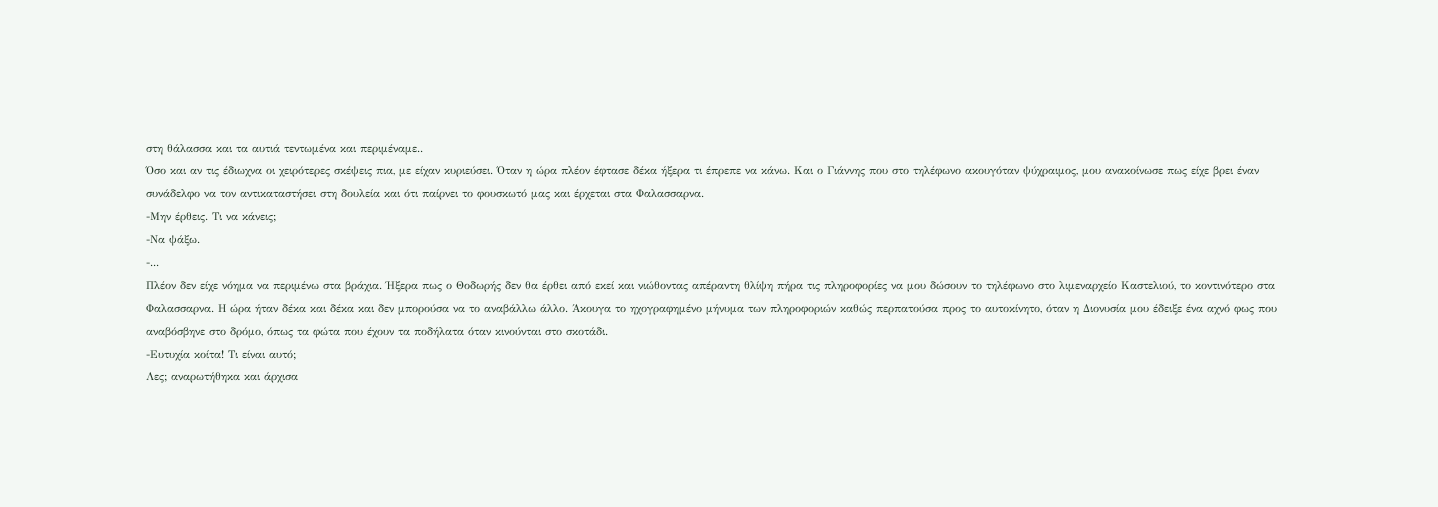στη θάλασσα και τα αυτιά τεντωμένα και περιμέναμε..
Όσο και αν τις έδιωχνα οι χειρότερες σκέψεις πια, με είχαν κυριεύσει. Όταν η ώρα πλέον έφτασε δέκα ήξερα τι έπρεπε να κάνω. Και ο Γιάννης που στο τηλέφωνο ακουγόταν ψύχραιμος, μου ανακοίνωσε πως είχε βρει έναν συνάδελφο να τον αντικαταστήσει στη δουλεία και ότι παίρνει το φουσκωτό μας και έρχεται στα Φαλασσαρνα.
-Μην έρθεις. Τι να κάνεις;
-Να ψάξω.
-...
Πλέον δεν είχε νόημα να περιμένω στα βράχια. Ήξερα πως ο Θοδωρής δεν θα έρθει από εκεί και νιώθοντας απέραντη θλίψη πήρα τις πληροφορίες να μου δώσουν το τηλέφωνο στο λιμεναρχείο Καστελιού, το κοντινότερο στα Φαλασσαρνα. Η ώρα ήταν δέκα και δέκα και δεν μπορούσα να το αναβάλλω άλλο. Άκουγα το ηχογραφημένο μήνυμα των πληροφοριών καθώς περπατούσα προς το αυτοκίνητο, όταν η Διονυσία μου έδειξε ένα αχνό φως που αναβόσβηνε στο δρόμο, όπως τα φώτα που έχουν τα ποδήλατα όταν κινούνται στο σκοτάδι.
-Ευτυχία κοίτα! Τι είναι αυτό;
Λες; αναρωτήθηκα και άρχισα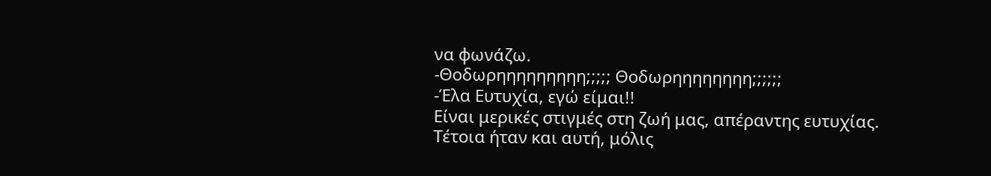να φωνάζω.
-Θοδωρηηηηηηηηη;;;;; Θοδωρηηηηηηηη;;;;;;
-Έλα Ευτυχία, εγώ είμαι!!
Είναι μερικές στιγμές στη ζωή μας, απέραντης ευτυχίας. Τέτοια ήταν και αυτή, μόλις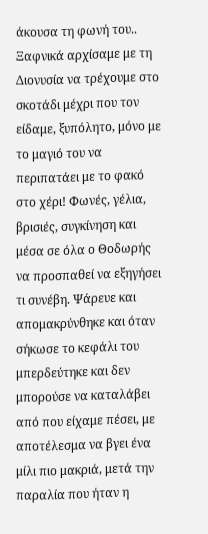άκουσα τη φωνή του..
Ξαφνικά αρχίσαμε με τη Διονυσία να τρέχουμε στο σκοτάδι μέχρι που τον είδαμε, ξυπόλητο, μόνο με το μαγιό του να περιπατάει με το φακό στο χέρι! Φωνές, γέλια, βρισιές, συγκίνηση και μέσα σε όλα ο Θοδωρής να προσπαθεί να εξηγήσει τι συνέβη. Ψάρευε και απομακρύνθηκε και όταν σήκωσε το κεφάλι του μπερδεύτηκε και δεν μπορούσε να καταλάβει από που είχαμε πέσει, με αποτέλεσμα να βγει ένα μίλι πιο μακριά, μετά την παραλία που ήταν η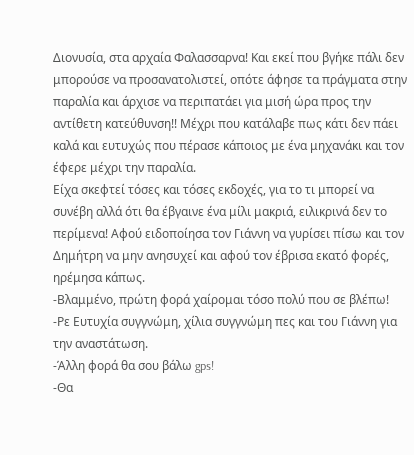Διονυσία, στα αρχαία Φαλασσαρνα! Και εκεί που βγήκε πάλι δεν μπορούσε να προσανατολιστεί, οπότε άφησε τα πράγματα στην παραλία και άρχισε να περιπατάει για μισή ώρα προς την αντίθετη κατεύθυνση!! Μέχρι που κατάλαβε πως κάτι δεν πάει καλά και ευτυχώς που πέρασε κάποιος με ένα μηχανάκι και τον έφερε μέχρι την παραλία.
Είχα σκεφτεί τόσες και τόσες εκδοχές, για το τι μπορεί να συνέβη αλλά ότι θα έβγαινε ένα μίλι μακριά, ειλικρινά δεν το περίμενα! Αφού ειδοποίησα τον Γιάννη να γυρίσει πίσω και τον Δημήτρη να μην ανησυχεί και αφού τον έβρισα εκατό φορές, ηρέμησα κάπως.
-Βλαμμένο, πρώτη φορά χαίρομαι τόσο πολύ που σε βλέπω!
-Ρε Ευτυχία συγγνώμη, χίλια συγγνώμη πες και του Γιάννη για την αναστάτωση.
-Άλλη φορά θα σου βάλω gps!
-Θα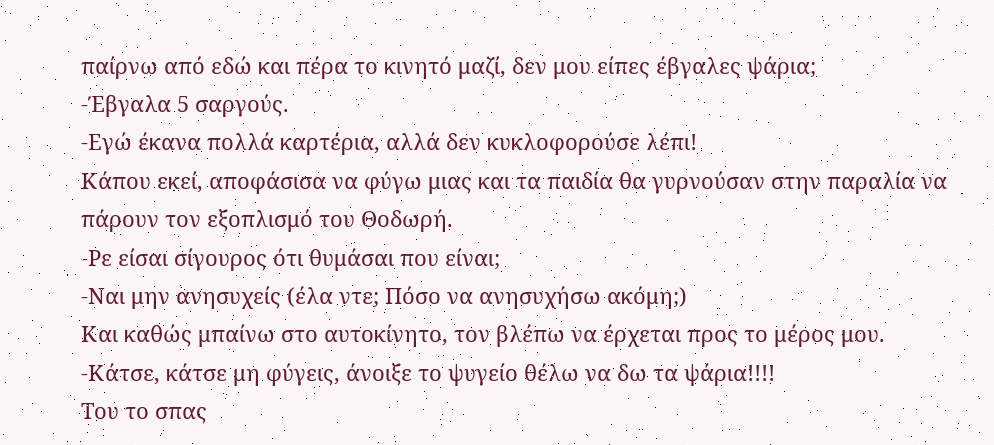παίρνω από εδώ και πέρα το κινητό μαζί, δεν μου είπες έβγαλες ψάρια;
-Έβγαλα 5 σαργούς.
-Εγώ έκανα πολλά καρτέρια, αλλά δεν κυκλοφορούσε λέπι!
Κάπου εκεί, αποφάσισα να φύγω μιας και τα παιδία θα γυρνούσαν στην παραλία να πάρουν τον εξοπλισμό του Θοδωρή.
-Ρε είσαι σίγουρος ότι θυμάσαι που είναι;
-Ναι μην ανησυχείς (έλα ντε; Πόσο να ανησυχήσω ακόμη;)
Και καθώς μπαίνω στο αυτοκίνητο, τον βλέπω να έρχεται προς το μέρος μου.
-Κάτσε, κάτσε μη φύγεις, άνοιξε το ψυγείο θέλω να δω τα ψάρια!!!!
Του το σπας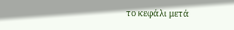το κεφάλι μετά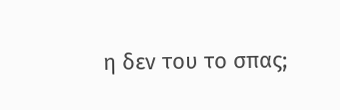η δεν του το σπας;